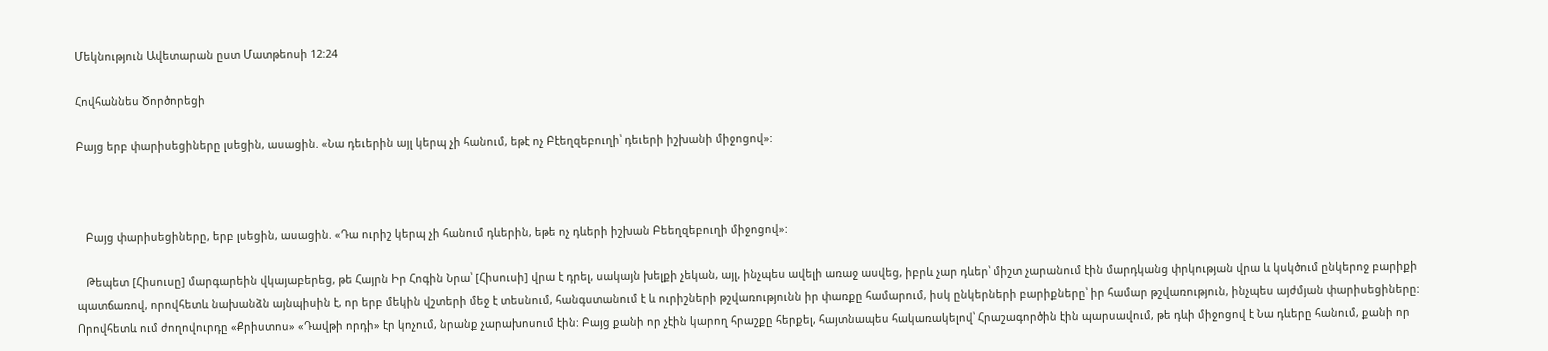Մեկնություն Ավետարան ըստ Մատթեոսի 12:24

Հովհաննես Ծործորեցի

Բայց երբ փարիսեցիները լսեցին, ասացին. «Նա դեւերին այլ կերպ չի հանում, եթէ ոչ Բէեղզեբուղի՝ դեւերի իշխանի միջոցով»:



   Բայց փարիսեցիները, երբ լսեցին, ասացին. «Դա ուրիշ կերպ չի հանում դևերին, եթե ոչ դևերի իշխան Բեեղզեբուղի միջոցով»:

   Թեպետ [Հիսուսը] մարգարեին վկայաբերեց, թե Հայրն Իր Հոգին Նրա՝ [Հիսուսի] վրա է դրել, սակայն խելքի չեկան, այլ, ինչպես ավելի առաջ ասվեց, իբրև չար դևեր՝ միշտ չարանում էին մարդկանց փրկության վրա և կսկծում ընկերոջ բարիքի պատճառով, որովհետև նախանձն այնպիսին է, որ երբ մեկին վշտերի մեջ է տեսնում, հանգստանում է և ուրիշների թշվառությունն իր փառքը համարում, իսկ ընկերների բարիքները՝ իր համար թշվառություն, ինչպես այժմյան փարիսեցիները: Որովհետև ում ժողովուրդը «Քրիստոս» «Դավթի որդի» էր կոչում, նրանք չարախոսում էին: Բայց քանի որ չէին կարող հրաշքը հերքել, հայտնապես հակառակելով՝ Հրաշագործին էին պարսավում, թե դևի միջոցով է Նա դևերը հանում, քանի որ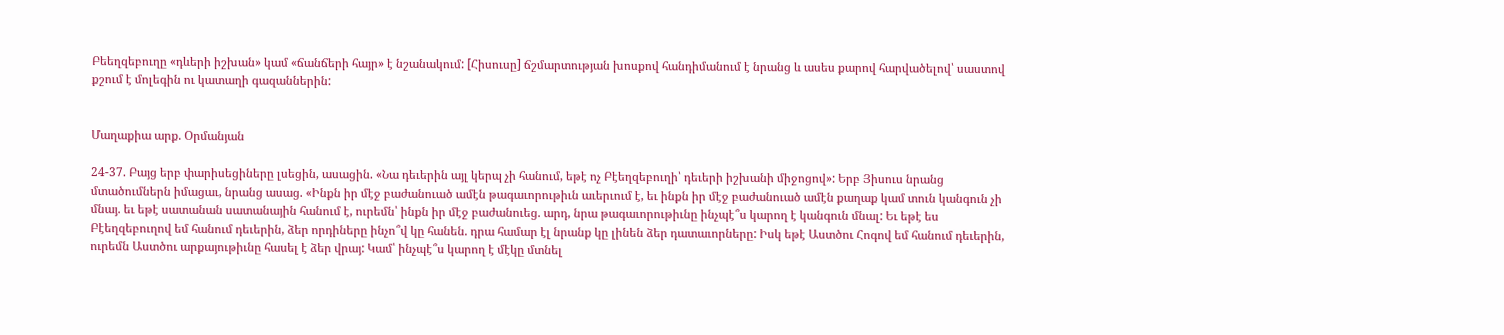Բեեղզեբուղը «դևերի իշխան» կամ «ճանճերի հայր» է նշանակում: [Հիսուսը] ճշմարտության խոսքով հանդիմանում է նրանց և ասես քարով հարվածելով՝ սաստով քշում է մոլեգին ու կատաղի գազաններին:


Մաղաքիա արք. Օրմանյան

24-37. Բայց երբ փարիսեցիները լսեցին, ասացին. «Նա դեւերին այլ կերպ չի հանում, եթէ ոչ Բէեղզեբուղի՝ դեւերի իշխանի միջոցով»: Երբ Յիսուս նրանց մտածումներն իմացաւ, նրանց ասաց. «Ինքն իր մէջ բաժանուած ամէն թագաւորութիւն աւերւում է, եւ ինքն իր մէջ բաժանուած ամէն քաղաք կամ տուն կանգուն չի մնայ. եւ եթէ սատանան սատանային հանում է, ուրեմն՝ ինքն իր մէջ բաժանուեց. արդ, նրա թագաւորութիւնը ինչպէ՞ս կարող է կանգուն մնալ: Եւ եթէ ես Բէեղզեբուղով եմ հանում դեւերին, ձեր որդիները ինչո՞վ կը հանեն. դրա համար էլ նրանք կը լինեն ձեր դատաւորները: Իսկ եթէ Աստծու Հոգով եմ հանում դեւերին, ուրեմն Աստծու արքայութիւնը հասել է ձեր վրայ: Կամ՝ ինչպէ՞ս կարող է մէկը մտնել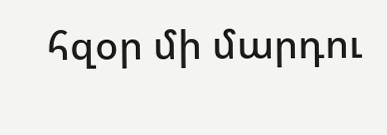հզօր մի մարդու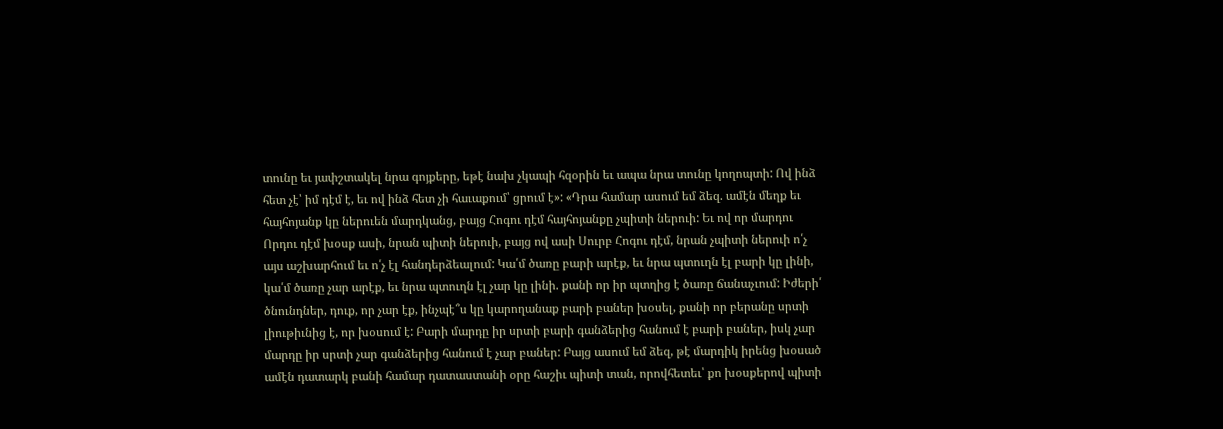տունը եւ յափշտակել նրա գոյքերը, եթէ նախ չկապի հզօրին եւ ապա նրա տունը կողոպտի: Ով ինձ հետ չէ՝ իմ դէմ է, եւ ով ինձ հետ չի հաւաքում՝ ցրում է»: «Դրա համար ասում եմ ձեզ. ամէն մեղք եւ հայհոյանք կը ներուեն մարդկանց, բայց Հոգու դէմ հայհոյանքը չպիտի ներուի: Եւ ով որ մարդու Որդու դէմ խօսք ասի, նրան պիտի ներուի, բայց ով ասի Սուրբ Հոգու դէմ, նրան չպիտի ներուի ո՛չ այս աշխարհում եւ ո՛չ էլ հանդերձեալում: Կա՛մ ծառը բարի արէք, եւ նրա պտուղն էլ բարի կը լինի, կա՛մ ծառը չար արէք, եւ նրա պտուղն էլ չար կը լինի. քանի որ իր պտղից է ծառը ճանաչւում: Իժերի՛ ծնունդներ, դուք, որ չար էք, ինչպէ՞ս կը կարողանաք բարի բաներ խօսել, քանի որ բերանը սրտի լիութիւնից է, որ խօսում է: Բարի մարդը իր սրտի բարի գանձերից հանում է բարի բաներ, իսկ չար մարդը իր սրտի չար գանձերից հանում է չար բաներ: Բայց ասում եմ ձեզ, թէ մարդիկ իրենց խօսած ամէն դատարկ բանի համար դատաստանի օրը հաշիւ պիտի տան, որովհետեւ՝ քո խօսքերով պիտի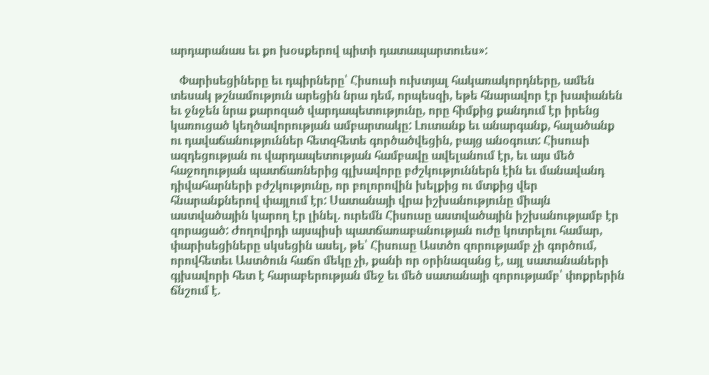արդարանաս եւ քո խօսքերով պիտի դատապարտուես»:

   Փարիսեցիները եւ դպիրները՝ Հիսուսի ուխտյալ հակառակորդները, ամեն տեսակ թշնամություն արեցին նրա դեմ, որպեսզի, եթե հնարավոր էր խափանեն եւ ջնջեն նրա քարոզած վարդապետությունը, որը հիմքից քանդում էր իրենց կառուցած կեղծավորության ամբարտակը: Լուտանք եւ անարգանք, հալածանք ու դավաճանություններ հետզհետե գործածվեցին, բայց անօգուտ: Հիսուսի ազդեցության ու վարդապետության համբավը ավելանում էր, եւ այս մեծ հաջողության պատճառներից գլխավորը բժշկություններն էին եւ մանավանդ դիվահարների բժշկությունը, որ բոլորովին խելքից ու մտքից վեր հնարանքներով փայլում էր: Սատանայի վրա իշխանությունը միայն աստվածային կարող էր լինել. ուրեմն Հիսուսը աստվածային իշխանությամբ էր զորացած: Ժողովրդի այսպիսի պատճառաբանության ուժը կոտրելու համար, փարիսեցիները սկսեցին ասել, թե՝ Հիսուսը Աստծո զորությամբ չի գործում, որովհետեւ Աստծուն հաճո մեկը չի, քանի որ օրինազանց է, այլ սատանաների գյխավորի հետ է հարաբերության մեջ եւ մեծ սատանայի զորությամբ՝ փոքրերին ճնշում է.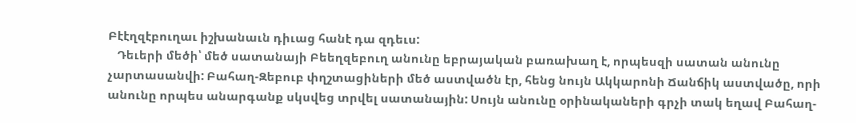Բէէղզէբուղաւ իշխանաւն դիւաց հանէ դա զդեւս:
   Դեւերի մեծի՝ մեծ սատանայի Բեեղզեբուղ անունը եբրայական բառախաղ է, որպեսզի սատան անունը չարտասանվի: Բահաղ-Զեբուբ փղշտացիների մեծ աստվածն էր, հենց նույն Ակկարոնի Ճանճիկ աստվածը, որի անունը որպես անարգանք սկսվեց տրվել սատանային: Սույն անունը օրինակաների գրչի տակ եղավ Բահաղ-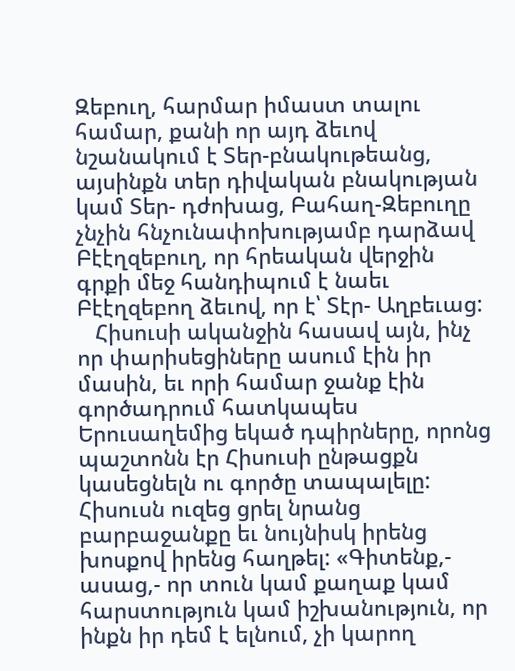Զեբուղ, հարմար իմաստ տալու համար, քանի որ այդ ձեւով նշանակում է Տեր-բնակութեանց, այսինքն տեր դիվական բնակության կամ Տեր- դժոխաց, Բահաղ-Զեբուղը չնչին հնչունափոխությամբ դարձավ Բէէղզեբուղ, որ հրեական վերջին գրքի մեջ հանդիպում է նաեւ Բէէղզեբող ձեւով, որ է՝ Տէր- Աղբեւաց:
   Հիսուսի ականջին հասավ այն, ինչ որ փարիսեցիները ասում էին իր մասին, եւ որի համար ջանք էին գործադրում հատկապես Երուսաղեմից եկած դպիրները, որոնց պաշտոնն էր Հիսուսի ընթացքն կասեցնելն ու գործը տապալելը: Հիսուսն ուզեց ցրել նրանց բարբաջանքը եւ նույնիսկ իրենց խոսքով իրենց հաղթել: «Գիտենք,- ասաց,- որ տուն կամ քաղաք կամ հարստություն կամ իշխանություն, որ ինքն իր դեմ է ելնում, չի կարող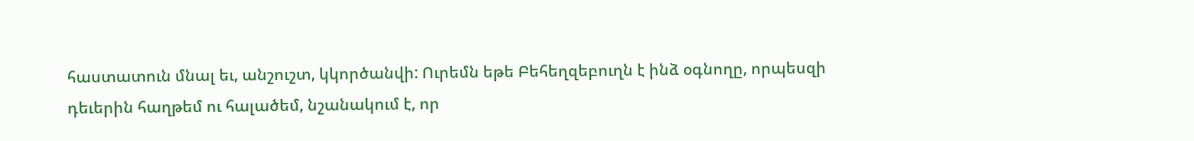հաստատուն մնալ եւ, անշուշտ, կկործանվի: Ուրեմն եթե Բեհեղզեբուղն է ինձ օգնողը, որպեսզի դեւերին հաղթեմ ու հալածեմ, նշանակում է, որ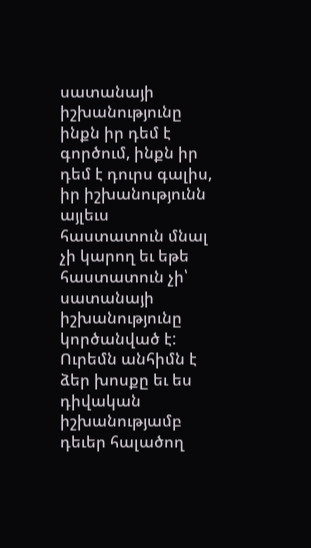սատանայի իշխանությունը ինքն իր դեմ է գործում, ինքն իր դեմ է դուրս գալիս, իր իշխանությունն այլեւս հաստատուն մնալ չի կարող եւ եթե հաստատուն չի՝ սատանայի իշխանությունը կործանված է: Ուրեմն անհիմն է ձեր խոսքը եւ ես դիվական իշխանությամբ դեւեր հալածող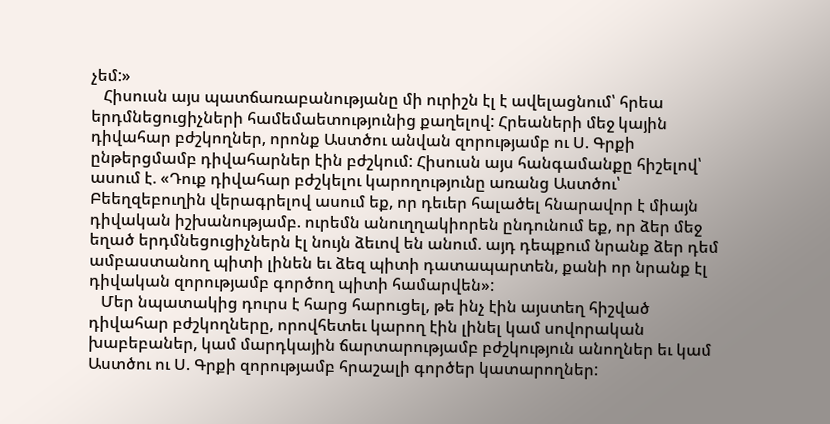չեմ:»
   Հիսուսն այս պատճառաբանությանը մի ուրիշն էլ է ավելացնում՝ հրեա երդմնեցուցիչների համեմաետությունից քաղելով: Հրեաների մեջ կային դիվահար բժշկողներ, որոնք Աստծու անվան զորությամբ ու Ս. Գրքի ընթերցմամբ դիվահարներ էին բժշկում: Հիսուսն այս հանգամանքը հիշելով՝ ասում է. «Դուք դիվահար բժշկելու կարողությունը առանց Աստծու՝ Բեեղզեբուղին վերագրելով ասում եք, որ դեւեր հալածել հնարավոր է միայն դիվական իշխանությամբ. ուրեմն անուղղակիորեն ընդունում եք, որ ձեր մեջ եղած երդմնեցուցիչներն էլ նույն ձեւով են անում. այդ դեպքում նրանք ձեր դեմ ամբաստանող պիտի լինեն եւ ձեզ պիտի դատապարտեն, քանի որ նրանք էլ դիվական զորությամբ գործող պիտի համարվեն»:
   Մեր նպատակից դուրս է հարց հարուցել, թե ինչ էին այստեղ հիշված դիվահար բժշկողները, որովհետեւ կարող էին լինել կամ սովորական խաբեբաներ, կամ մարդկային ճարտարությամբ բժշկություն անողներ եւ կամ Աստծու ու Ս. Գրքի զորությամբ հրաշալի գործեր կատարողներ: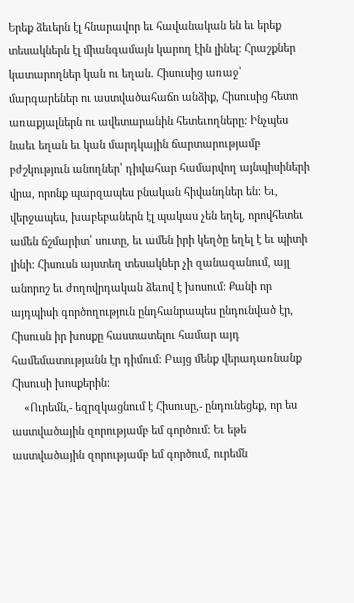Երեք ձեւերն էլ հնարավոր եւ հավանական են եւ երեք տեսակներն էլ միանգամայն կարող էին լինել: Հրաշքներ կատարողներ կան ու եղան. Հիսուսից առաջ՝ մարգարեներ ու աստվածահաճո անձիք, Հիսուսից հետո առաքյալներն ու ավետարանին հետեւողները: Ինչպես նաեւ եղան եւ կան մարդկային ճարտարությամբ բժշկություն անողներ՝ դիվահար համարվող այնպիսիների վրա, որոնք պարզապես բնական հիվանդներ են: Եւ, վերջապես, խաբեբաներն էլ պակաս չեն եղել, որովհետեւ ամեն ճշմարիտ՝ սուտը, եւ ամեն իրի կեղծը եղել է եւ պիտի լինի: Հիսուսն այստեղ տեսակներ չի զանազանում, այլ անորոշ եւ ժողովրդական ձեւով է խոսում: Քանի որ այդպիսի գործողություն ընդհանրապես ընդունված էր, Հիսուսն իր խոսքը հաստատելու համար այդ համեմատությանն էր դիմում: Բայց մենք վերադառնանք Հիսուսի խոսքերին:
    «Ուրեմն,- եզրզկացնում է Հիսուսը,- ընդունեցեք, որ ես աստվածային զորությամբ եմ գործում: Եւ եթե աստվածային զորությամբ եմ գործում, ուրեմն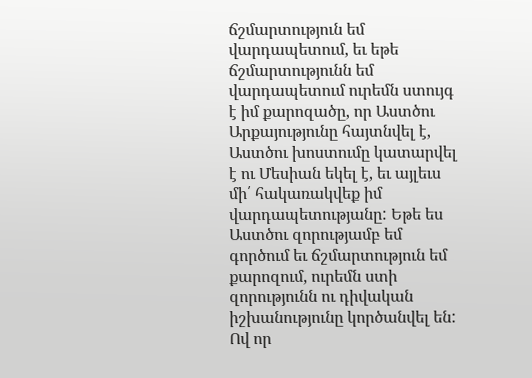ճշմարտություն եմ վարդապետում, եւ եթե ճշմարտությունն եմ վարդապետում ուրեմն ստույգ է իմ քարոզածը, որ Աստծու Արքայությունը հայտնվել է, Աստծու խոստումը կատարվել է ու Մեսիան եկել է, եւ այլեւս մի՛ հակառակվեք իմ վարդապետությանը: Եթե ես Աստծու զորությամբ եմ գործում եւ ճշմարտություն եմ քարոզում, ուրեմն ստի զորությունն ու դիվական իշխանությունը կործանվել են: Ով որ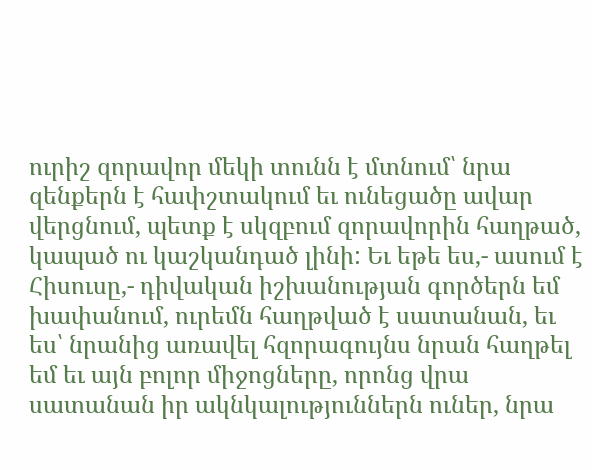ուրիշ զորավոր մեկի տունն է մտնում՝ նրա զենքերն է հափշտակում եւ ունեցածը ավար վերցնում, պետք է սկզբում զորավորին հաղթած, կապած ու կաշկանդած լինի: Եւ եթե ես,- ասում է Հիսուսը,- դիվական իշխանության գործերն եմ խափանում, ուրեմն հաղթված է սատանան, եւ ես՝ նրանից առավել հզորագույնս նրան հաղթել եմ եւ այն բոլոր միջոցները, որոնց վրա սատանան իր ակնկալություններն ուներ, նրա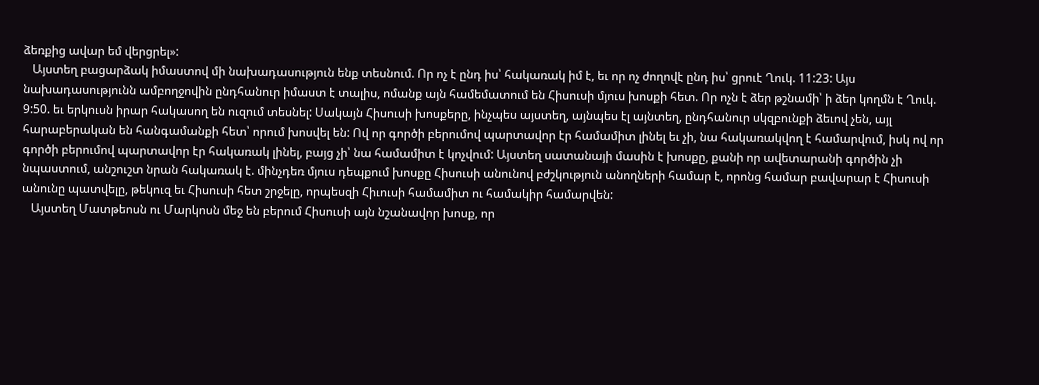ձեռքից ավար եմ վերցրել»:
   Այստեղ բացարձակ իմաստով մի նախադասություն ենք տեսնում. Որ ոչ է ընդ իս՝ հակառակ իմ է, եւ որ ոչ ժողովէ ընդ իս՝ ցրուէ Ղուկ. 11:23: Այս նախադասությունն ամբողջովին ընդհանուր իմաստ է տալիս, ոմանք այն համեմատում են Հիսուսի մյուս խոսքի հետ. Որ ոչն է ձեր թշնամի՝ ի ձեր կողմն է Ղուկ. 9:50. եւ երկուսն իրար հակասող են ուզում տեսնել: Սակայն Հիսուսի խոսքերը, ինչպես այստեղ, այնպես էլ այնտեղ, ընդհանուր սկզբունքի ձեւով չեն, այլ հարաբերական են հանգամանքի հետ՝ որում խոսվել են: Ով որ գործի բերումով պարտավոր էր համամիտ լինել եւ չի, նա հակառակվող է համարվում, իսկ ով որ գործի բերումով պարտավոր էր հակառակ լինել, բայց չի՝ նա համամիտ է կոչվում: Այստեղ սատանայի մասին է խոսքը, քանի որ ավետարանի գործին չի նպաստում, անշուշտ նրան հակառակ է. մինչդեռ մյուս դեպքում խոսքը Հիսուսի անունով բժշկություն անողների համար է, որոնց համար բավարար է Հիսուսի անունը պատվելը, թեկուզ եւ Հիսուսի հետ շրջելը, որպեսզի Հիւուսի համամիտ ու համակիր համարվեն:
   Այստեղ Մատթեոսն ու Մարկոսն մեջ են բերում Հիսուսի այն նշանավոր խոսք, որ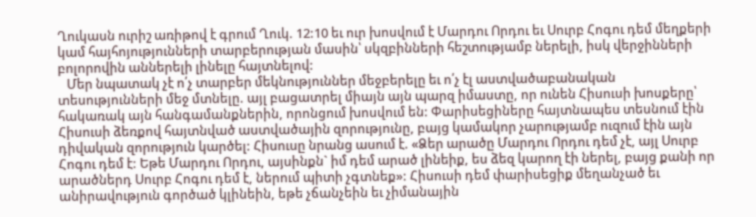Ղուկասն ուրիշ առիթով է գրում Ղուկ. 12:10 եւ ուր խոսվում է Մարդու Որդու եւ Սուրբ Հոգու դեմ մեղքերի կամ հայհոյությունների տարբերության մասին՝ սկզբինների հեշտությամբ ներելի, իսկ վերջինների բոլորովին աններելի լինելը հայտնելով:
   Մեր նպատակ չէ ո՛չ տարբեր մեկնություններ մեջբերելը եւ ո՛չ էլ աստվածաբանական տեսությունների մեջ մտնելը. այլ բացատրել միայն այն պարզ իմաստը, որ ունեն Հիսուսի խոսքերը՝ հակառակ այն հանգամանքներին, որոնցում խոսվում են: Փարիսեցիները հայտնապես տեսնում էին Հիսուսի ձեռքով հայտնված աստվածային զորությունը, բայց կամակոր չարությամբ ուզում էին այն դիվական զորություն կարծել: Հիսուսը նրանց ասում է. «Ձեր արածը Մարդու Որդու դեմ չէ, այլ Սուրբ Հոգու դեմ է: Եթե Մարդու Որդու, այսինքն` իմ դեմ արած լինեիք, ես ձեզ կարող էի ներել, բայց քանի որ արածներդ Սուրբ Հոգու դեմ է, ներում պիտի չգտնեք»: Հիսուսի դեմ փարիսեցիք մեղանչած եւ անիրավություն գործած կլինեին, եթե չճանչեին եւ չիմանային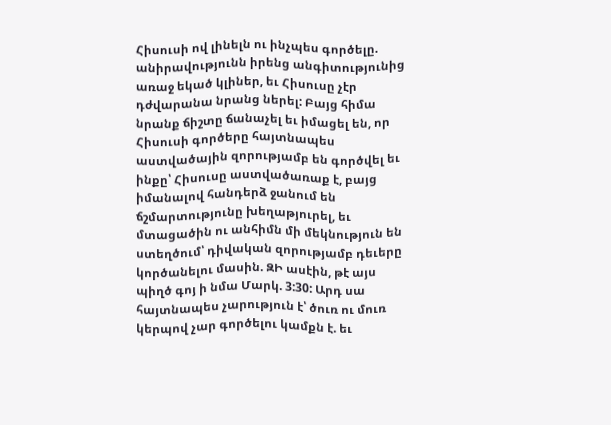Հիսուսի ով լինելն ու ինչպես գործելը. անիրավությունն իրենց անգիտությունից առաջ եկած կլիներ, եւ Հիսուսը չէր դժվարանա նրանց ներել: Բայց հիմա նրանք ճիշտը ճանաչել եւ իմացել են, որ Հիսուսի գործերը հայտնապես աստվածային զորությամբ են գործվել եւ ինքը՝ Հիսուսը աստվածառաք է, բայց իմանալով հանդերձ ջանում են ճշմարտությունը խեղաթյուրել, եւ մտացածին ու անհիմն մի մեկնություն են ստեղծում՝ դիվական զորությամբ դեւերը կործանելու մասին. ԶԻ ասէին, թէ այս պիղծ գոյ ի նմա Մարկ. 3:30: Արդ սա հայտնապես չարություն է՝ ծուռ ու մուռ կերպով չար գործելու կամքն է. եւ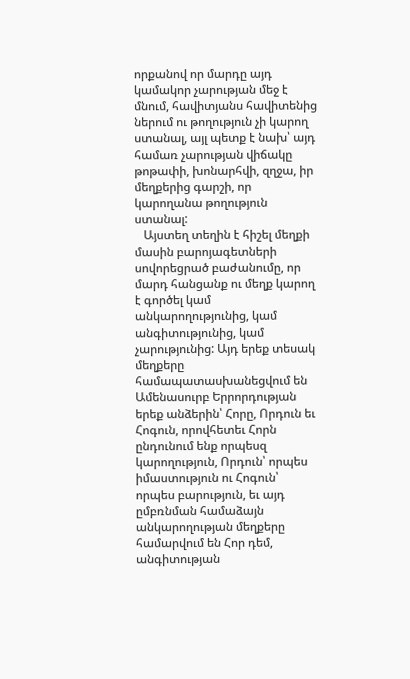որքանով որ մարդը այդ կամակոր չարության մեջ է մնում, հավիտյանս հավիտենից ներում ու թողություն չի կարող ստանալ, այլ պետք է նախ՝ այդ համառ չարության վիճակը թոթափի, խոնարհվի, զղջա, իր մեղքերից գարշի, որ կարողանա թողություն ստանալ:
   Այստեղ տեղին է հիշել մեղքի մասին բարոյագետների սովորեցրած բաժանումը, որ մարդ հանցանք ու մեղք կարող է գործել կամ անկարողությունից, կամ անգիտությունից, կամ չարությունից: Այդ երեք տեսակ մեղքերը համապատասխանեցվում են Ամենասուրբ Երրորդության երեք անձերին՝ Հորը, Որդուն եւ Հոգուն, որովհետեւ Հորն ընդունում ենք որպեսզ կարողություն, Որդուն՝ որպես իմաստություն ու Հոգուն՝ որպես բարություն, եւ այդ ըմբռնման համաձայն անկարողության մեղքերը համարվում են Հոր դեմ, անգիտության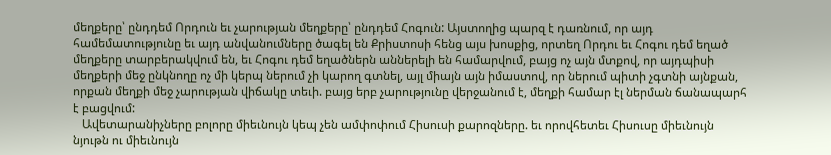մեղքերը՝ ընդդեմ Որդուն եւ չարության մեղքերը՝ ընդդեմ Հոգուն: Այստողից պարզ է դառնում, որ այդ համեմատությունը եւ այդ անվանումները ծագել են Քրիստոսի հենց այս խոսքից, որտեղ Որդու եւ Հոգու դեմ եղած մեղքերը տարբերակվում են, եւ Հոգու դեմ եղածներն աններելի են համարվում, բայց ոչ այն մտքով, որ այդպիսի մեղքերի մեջ ընկնողը ոչ մի կերպ ներում չի կարող գտնել, այլ միայն այն իմաստով, որ ներում պիտի չգտնի այնքան, որքան մեղքի մեջ չարության վիճակը տեւի. բայց երբ չարությունը վերջանում է, մեղքի համար էլ ներման ճանապարհ է բացվում:
   Ավետարանիչները բոլորը միեւնույն կեպ չեն ամփոփում Հիսուսի քարոզները. եւ որովհետեւ Հիսուսը միեւնույն նյութն ու միեւնույն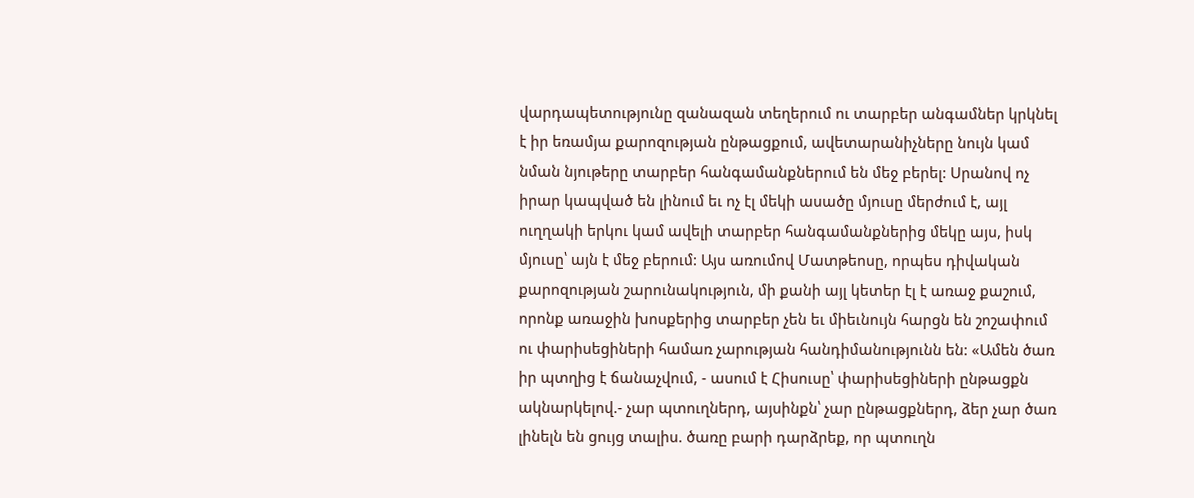վարդապետությունը զանազան տեղերում ու տարբեր անգամներ կրկնել է իր եռամյա քարոզության ընթացքում, ավետարանիչները նույն կամ նման նյութերը տարբեր հանգամանքներում են մեջ բերել: Սրանով ոչ իրար կապված են լինում եւ ոչ էլ մեկի ասածը մյուսը մերժում է, այլ ուղղակի երկու կամ ավելի տարբեր հանգամանքներից մեկը այս, իսկ մյուսը՝ այն է մեջ բերում: Այս առումով Մատթեոսը, որպես դիվական քարոզության շարունակություն, մի քանի այլ կետեր էլ է առաջ քաշում, որոնք առաջին խոսքերից տարբեր չեն եւ միեւնույն հարցն են շոշափում ու փարիսեցիների համառ չարության հանդիմանությունն են: «Ամեն ծառ իր պտղից է ճանաչվում, - ասում է Հիսուսը՝ փարիսեցիների ընթացքն ակնարկելով.- չար պտուղներդ, այսինքն՝ չար ընթացքներդ, ձեր չար ծառ լինելն են ցույց տալիս. ծառը բարի դարձրեք, որ պտուղն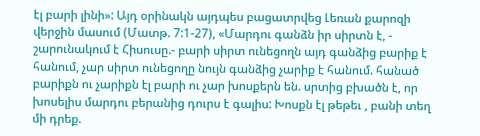էլ բարի լինի»: Այդ օրինակն այդպես բացատրվեց Լեռան քարոզի վերջին մասում (Մատթ. 7:1-27), «Մարդու գանձն իր սիրտն է, - շարունակում է Հիսուսը.- բարի սիրտ ունեցողն այդ գանձից բարիք է հանում, չար սիրտ ունեցողը նույն գանձից չարիք է հանում. հանած բարիքն ու չարիքն էլ բարի ու չար խոսքերն են. սրտից բխածն է, որ խոսելիս մարդու բերանից դուրս է գալիս: Խոսքն էլ թեթեւ , բանի տեղ մի դրեք.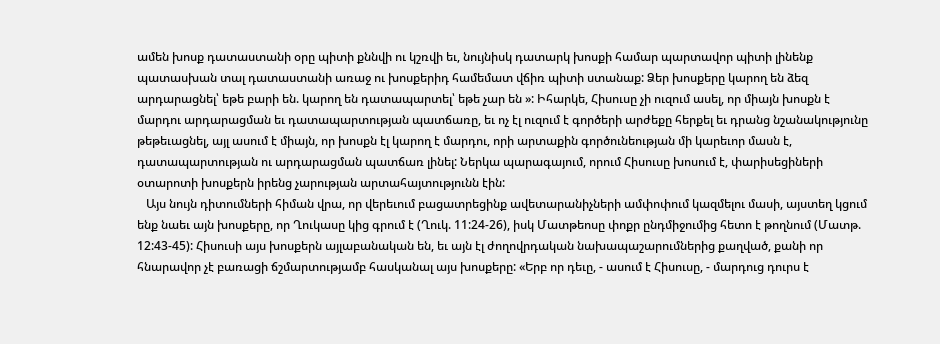ամեն խոսք դատաստանի օրը պիտի քննվի ու կշռվի եւ, նույնիսկ դատարկ խոսքի համար պարտավոր պիտի լինենք պատասխան տալ դատաստանի առաջ ու խոսքերիդ համեմատ վճիռ պիտի ստանաք: Ձեր խոսքերը կարող են ձեզ արդարացնել՝ եթե բարի են. կարող են դատապարտել՝ եթե չար են »: Իհարկե, Հիսուսը չի ուզում ասել, որ միայն խոսքն է մարդու արդարացման եւ դատապարտության պատճառը, եւ ոչ էլ ուզում է գործերի արժեքը հերքել եւ դրանց նշանակությունը թեթեւացնել, այլ ասում է միայն, որ խոսքն էլ կարող է մարդու, որի արտաքին գործունեության մի կարեւոր մասն է, դատապարտության ու արդարացման պատճառ լինել: Ներկա պարագայում, որում Հիսուսը խոսում է, փարիսեցիների օտարոտի խոսքերն իրենց չարության արտահայտությունն էին:
   Այս նույն դիտումների հիման վրա, որ վերեւում բացատրեցինք ավետարանիչների ամփոփում կազմելու մասի, այստեղ կցում ենք նաեւ այն խոսքերը, որ Ղուկասը կից գրում է (Ղուկ. 11:24-26), իսկ Մատթեոսը փոքր ընդմիջումից հետո է թողնում (Մատթ. 12:43-45): Հիսուսի այս խոսքերն այլաբանական են, եւ այն էլ ժողովրդական նախապաշարումներից քաղված, քանի որ հնարավոր չէ բառացի ճշմարտությամբ հասկանալ այս խոսքերը: «Երբ որ դեւը, - ասում է Հիսուսը, - մարդուց դուրս է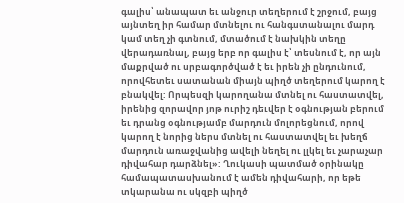գալիս՝ անապատ եւ անջուր տեղերում է շրջում, բայց այնտեղ իր համար մտնելու ու հանգստանալու մարդ կամ տեղ չի գտնում, մտածում է նախկին տեղը վերադառնալ, բայց երբ որ գալիս է՝ տեսնում է, որ այն մաքրված ու սրբագործված է եւ իրեն չի ընդունում, որովհետեւ սատանան միայն պիղծ տեղերում կարող է բնակվել: Որպեսզի կարողանա մտնել ու հաստատվել, իրենից զորավոր յոթ ուրիշ դեւվեր է օգնության բերում եւ դրանց օգնությամբ մարդուն մոլորեցնում, որով կարող է նորից ներս մտնել ու հաստատվել եւ խեղճ մարդուն առաջվանից ավելի նեղել ու լլկել եւ չարաչար դիվահար դարձնել»: Ղուկասի պատմած օրինակը համապատասխանում է ամեն դիվահարի, որ եթե տկարանա ու սկզբի պիղծ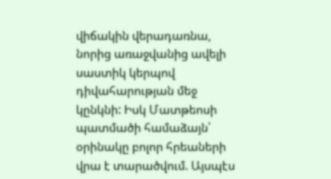վիճակին վերադառնա, նորից առաջվանից ավելի սաստիկ կերպով դիվահարության մեջ կընկնի: Իսկ Մատթեոսի պատմածի համաձայն՝ օրինակը բոլոր հրեաների վրա է տարածվում. Այսպէս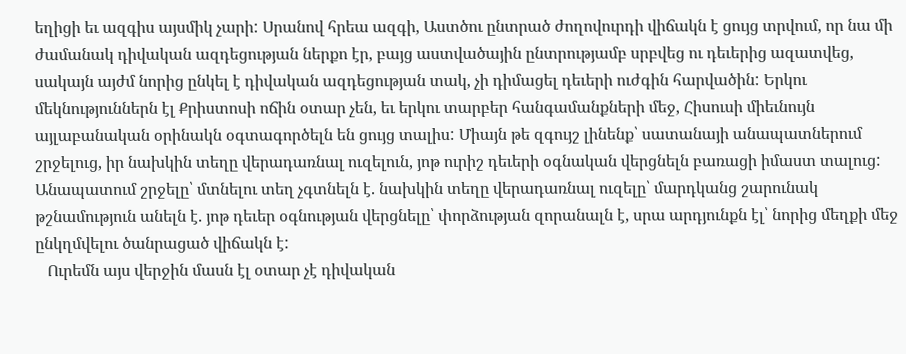եղիցի եւ ազգիս այսմիկ չարի: Սրանով հրեա ազգի, Աստծու ընտրած ժողովուրդի վիճակն է ցույց տրվում, որ նա մի ժամանակ դիվական ազդեցության ներքո էր, բայց աստվածային ընտրությամբ սրբվեց ու դեւերից ազատվեց, սակայն այժմ նորից ընկել է դիվական ազդեցության տակ, չի դիմացել դեւերի ուժգին հարվածին: Երկու մեկնություններն էլ Քրիստոսի ոճին օտար չեն, եւ երկու տարբեր հանգամանքների մեջ, Հիսուսի միեւնույն այլաբանական օրինակն օգտագործելն են ցույց տալիս: Միայն թե զգույշ լինենք՝ սատանայի անապատներում շրջելուց, իր նախկին տեղը վերադառնալ ուզելուն, յոթ ուրիշ դեւերի օգնական վերցնելն բառացի իմաստ տալուց: Անապատում շրջելը՝ մտնելու տեղ չգտնելն է. նախկին տեղը վերադառնալ ուզելը՝ մարդկանց շարունակ թշնամություն անելն է. յոթ դեւեր օգնության վերցնելը՝ փորձության զորանալն է, սրա արդյունքն էլ՝ նորից մեղքի մեջ ընկղմվելու ծանրացած վիճակն է:
   Ուրեմն այս վերջին մասն էլ օտար չէ դիվական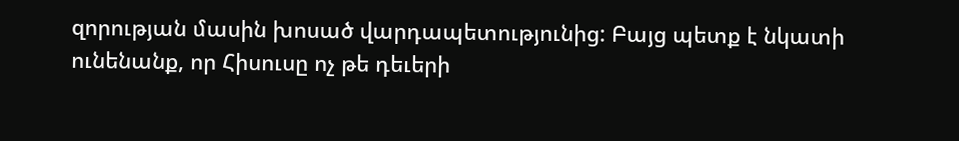զորության մասին խոսած վարդապետությունից: Բայց պետք է նկատի ունենանք, որ Հիսուսը ոչ թե դեւերի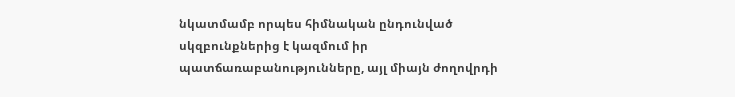նկատմամբ որպես հիմնական ընդունված սկզբունքներից է կազմում իր պատճառաբանությունները, այլ միայն ժողովրդի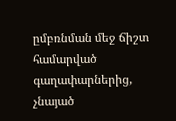ըմբռնման մեջ ճիշտ համարված գաղափարներից, չնայած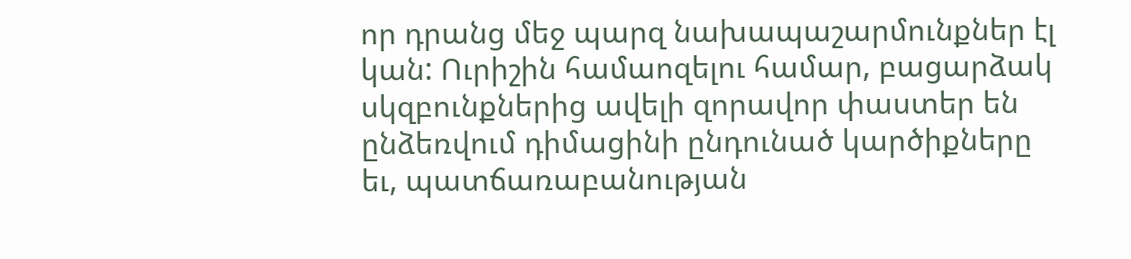որ դրանց մեջ պարզ նախապաշարմունքներ էլ կան: Ուրիշին համաոզելու համար, բացարձակ սկզբունքներից ավելի զորավոր փաստեր են ընձեռվում դիմացինի ընդունած կարծիքները եւ, պատճառաբանության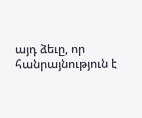այդ ձեւը, որ հանրայնություն է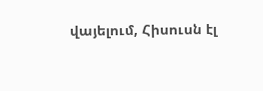վայելում, Հիսուսն էլ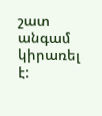շատ անգամ կիրառել է: